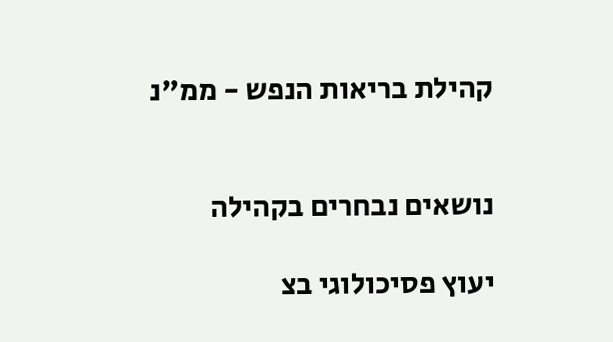קהילת בריאות הנפש - ממ"נ


נושאים נבחרים בקהילה

יעוץ פסיכולוגי בצ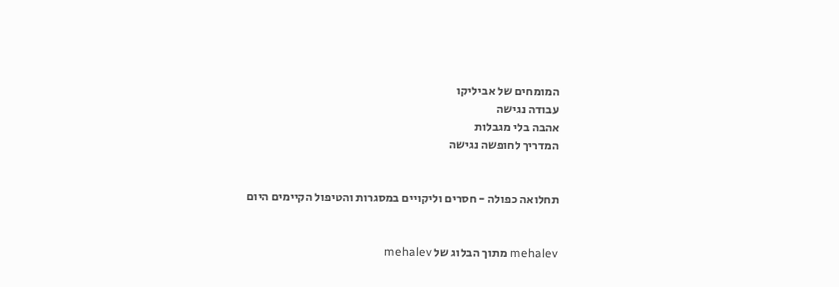המומחים של אביליקו
עבודה נגישה
אהבה בלי מגבלות
המדריך לחופשה נגישה


תחלואה כפולה - חסרים וליקויים במסגרות והטיפול הקיימים היום


mehalev מתוך הבלוג של mehalev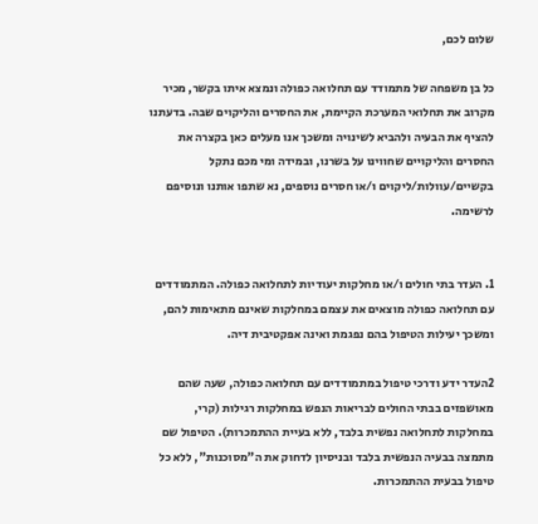שלום לכם,

כל בן משפחה של מתמודד עם תחלואה כפולה ונמצא איתו בקשר, מכיר מקרוב את תחלואי המערכת הקיימת, את החסרים והליקוים שבה. בדעתנו להציף את הבעיה ולהביא לשינויה ומשכך אנו מעלים כאן בקצרה את החסרים והליקויים שחווינו על בשרנו, ובמידה ומי מכם נתקל בקשיים/עוולות/ליקוים ו/או חסרים נוספים, נא שתפו אותנו ונוסיפם לרשימה.


1. העדר בתי חולים ו/או מחלקות יעודיות לתחלואה כפולה. המתמודדים עם תחלואה כפולה מוצאים את עצמם במחלקות שאינם מתאימות להם, ומשכך יעילות הטיפול בהם נפגמת ואינה אפקטיבית דיה.

2העדר ידע ודרכי טיפול במתמודדים עם תחלואה כפולה, שעה שהם מאושפזים בבתי החולים לבריאות הנפש במחלקות רגילות (קרי, במחלקות לתחלואה נפשית בלבד, ללא בעיית ההתמכרות). הטיפול שם מתמצה בבעיה הנפשית בלבד ובניסיון לדחוק את ה"מסוכנות", ללא כל טיפול בבעית ההתמכרות.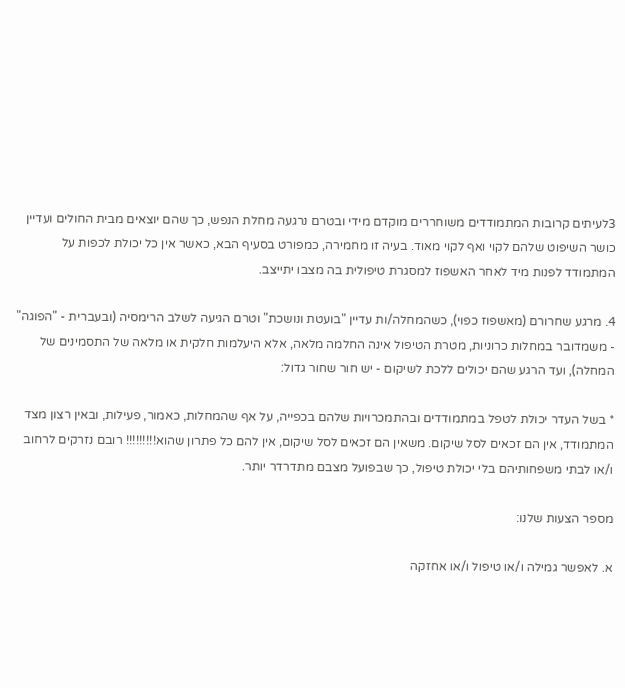3לעיתים קרובות המתמודדים משוחררים מוקדם מידי ובטרם נרגעה מחלת הנפש, כך שהם יוצאים מבית החולים ועדיין כושר השיפוט שלהם לקוי ואף לקוי מאוד. בעיה זו מחמירה, כמפורט בסעיף הבא, כאשר אין כל יכולת לכפות על המתמודד לפנות מיד לאחר האשפוז למסגרת טיפולית בה מצבו יתייצב.

4. מרגע שחרורם (מאשפוז כפוי), כשהמחלה/ות עדיין "בועטת ונושכת" וטרם הגיעה לשלב הרימסיה (ובעברית - "הפוגה" - משמדובר במחלות כרוניות, מטרת הטיפול אינה החלמה מלאה, אלא היעלמות חלקית או מלאה של התסמינים של המחלה), ועד הרגע שהם יכולים ללכת לשיקום - יש חור שחור גדול:

* בשל העדר יכולת לטפל במתמודדים ובהתמכרויות שלהם בכפייה, על אף שהמחלות, כאמור, פעילות, ובאין רצון מצד המתמודד, אין הם זכאים לסל שיקום. משאין הם זכאים לסל שיקום, אין להם כל פתרון שהוא!!!!!!!!! רובם נזרקים לרחוב ו/או לבתי משפחותיהם בלי יכולת טיפול, כך שבפועל מצבם מתדרדר יותר.

מספר הצעות שלנו:

א. לאפשר גמילה ו/או טיפול ו/או אחזקה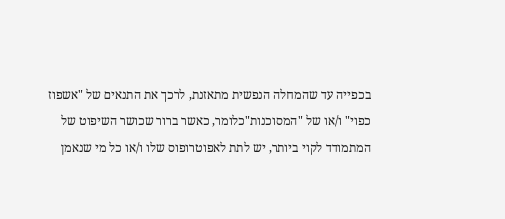בכפייה עד שהמחלה הנפשית מתאזנת, לרכך את התנאים של "אשפוז כפוי" ו/או של "המסוכנות"כלומר, כאשר ברור שכושר השיפוט של המתמודד לקוי ביותר, יש לתת לאפוטרופוס שלו ו/או כל מי שנאמן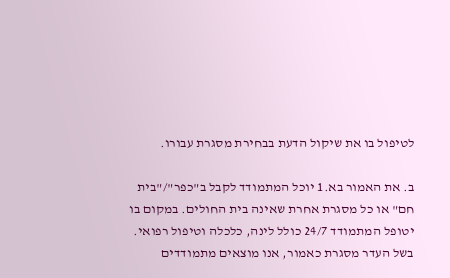לטיפול בו את שיקול הדעת בבחירת מסגרת עבורו.

ב. את האמור בא.1 יוכל המתמודד לקבל ב"כפר"/"בית חם" או כל מסגרת אחרת שאינה בית החולים. במקום בו יטופל המתמודד 24/7 כולל לינה, כלכלה וטיפול רפואי. בשל העדר מסגרת כאמור, אנו מוצאים מתמודדים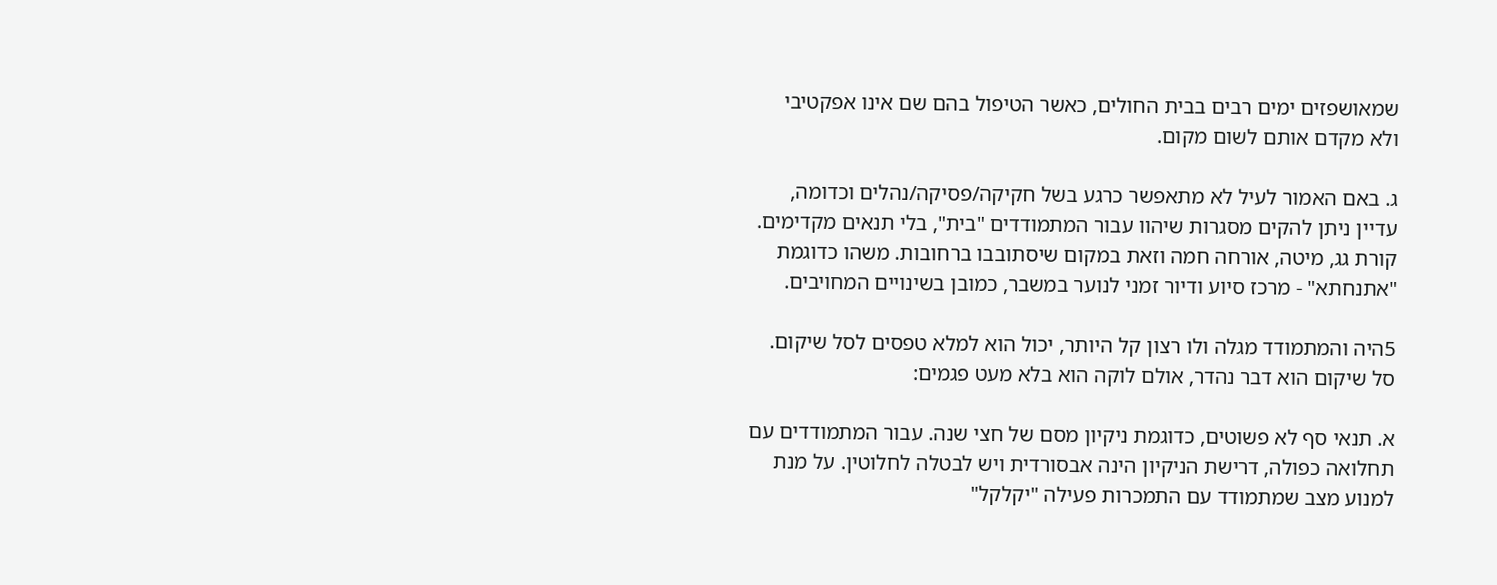שמאושפזים ימים רבים בבית החולים, כאשר הטיפול בהם שם אינו אפקטיבי ולא מקדם אותם לשום מקום.

ג. באם האמור לעיל לא מתאפשר כרגע בשל חקיקה/פסיקה/נהלים וכדומה, עדיין ניתן להקים מסגרות שיהוו עבור המתמודדים "בית", בלי תנאים מקדימים. קורת גג, מיטה, אורחה חמה וזאת במקום שיסתובבו ברחובות. משהו כדוגמת "אתנחתא" - מרכז סיוע ודיור זמני לנוער במשבר, כמובן בשינויים המחויבים.

5היה והמתמודד מגלה ולו רצון קל היותר, יכול הוא למלא טפסים לסל שיקום. סל שיקום הוא דבר נהדר, אולם לוקה הוא בלא מעט פגמים:

א. תנאי סף לא פשוטים, כדוגמת ניקיון מסם של חצי שנה. עבור המתמודדים עם תחלואה כפולה, דרישת הניקיון הינה אבסורדית ויש לבטלה לחלוטין. על מנת למנוע מצב שמתמודד עם התמכרות פעילה "יקלקל"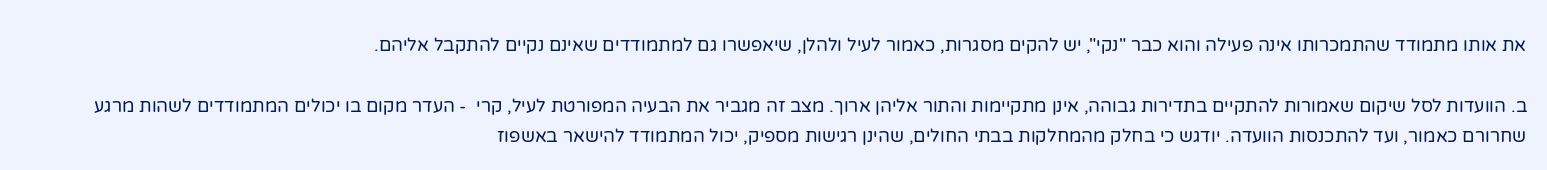את אותו מתמודד שהתמכרותו אינה פעילה והוא כבר "נקי", יש להקים מסגרות, כאמור לעיל ולהלן, שיאפשרו גם למתמודדים שאינם נקיים להתקבל אליהם.

ב. הוועדות לסל שיקום שאמורות להתקיים בתדירות גבוהה, אינן מתקיימות והתור אליהן ארוך. מצב זה מגביר את הבעיה המפורטת לעיל, קרי  - העדר מקום בו יכולים המתמודדים לשהות מרגע שחרורם כאמור, ועד להתכנסות הוועדה. יודגש כי בחלק מהמחלקות בבתי החולים, שהינן רגישות מספיק, יכול המתמודד להישאר באשפוז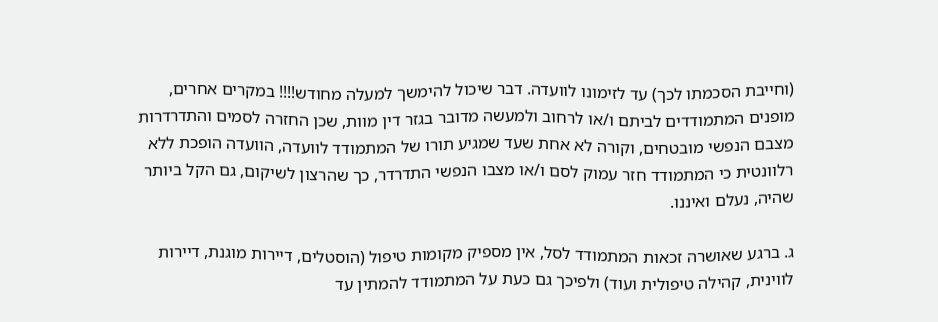(וחייבת הסכמתו לכך) עד לזימונו לוועדה. דבר שיכול להימשך למעלה מחודש!!!! במקרים אחרים, מופנים המתמודדים לביתם ו/או לרחוב ולמעשה מדובר בגזר דין מוות, שכן החזרה לסמים והתדרדרות מצבם הנפשי מובטחים, וקורה לא אחת שעד שמגיע תורו של המתמודד לוועדה, הוועדה הופכת ללא רלוונטית כי המתמודד חזר עמוק לסם ו/או מצבו הנפשי התדרדר, כך שהרצון לשיקום, גם הקל ביותר שהיה, נעלם ואיננו.

ג. ברגע שאושרה זכאות המתמודד לסל, אין מספיק מקומות טיפול (הוסטלים, דיירות מוגנת, דיירות לווינית, קהילה טיפולית ועוד) ולפיכך גם כעת על המתמודד להמתין עד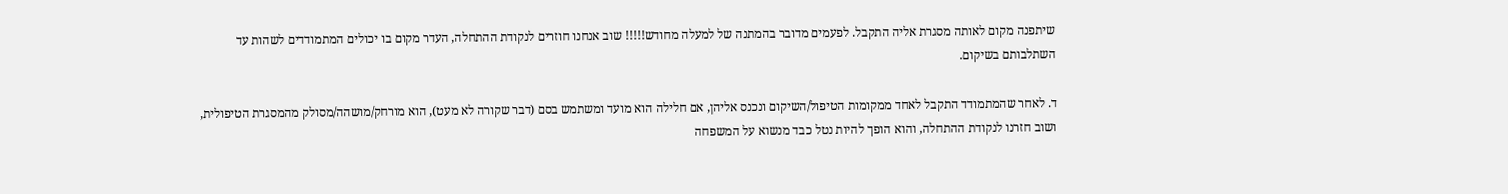שיתפנה מקום לאותה מסגרת אליה התקבל. לפעמים מדובר בהמתנה של למעלה מחודש!!!!! שוב אנחנו חוזרים לנקודת ההתחלה, העדר מקום בו יכולים המתמודדים לשהות עד השתלבותם בשיקום.

ד. לאחר שהמתמודד התקבל לאחד ממקומות הטיפול/השיקום ונכנס אליהן, אם חלילה הוא מועד ומשתמש בסם (דבר שקורה לא מעט), הוא מורחק/מושהה/מסולק מהמסגרת הטיפולית, ושוב חזרנו לנקודת ההתחלה, והוא הופך להיות נטל כבד מנשוא על המשפחה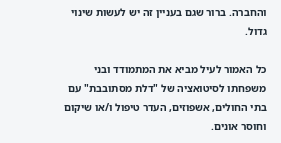והחברה. ברור שגם בעניין זה יש לעשות שינוי גדול.

כל האמור לעיל מביא את המתמודד ובני משפחתו לסיטואציה של "דלת מסתובבת" עם בתי החולים, אשפוזים, העדר טיפול ו/או שיקום וחוסר אונים.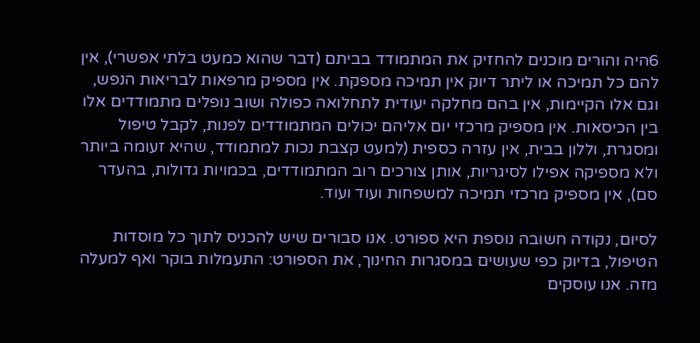6היה והורים מוכנים להחזיק את המתמודד בביתם (דבר שהוא כמעט בלתי אפשרי), אין להם כל תמיכה או ליתר דיוק אין תמיכה מספקת. אין מספיק מרפאות לבריאות הנפש, וגם אלו הקיימות, אין בהם מחלקה יעודית לתחלואה כפולה ושוב נופלים מתמודדים אלו בין הכיסאות. אין מספיק מרכזי יום אליהם יכולים המתמודדים לפנות, לקבל טיפול ומסגרת, וללון בבית, אין עזרה כספית (למעט קצבת נכות למתמודד, שהיא זעומה ביותר ולא מספיקה אפילו לסיגריות, אותן צורכים רוב המתמודדים, בכמויות גדולות, בהעדר סם), אין מספיק מרכזי תמיכה למשפחות ועוד ועוד.

לסיום, נקודה חשובה נוספת היא ספורט. אנו סבורים שיש להכניס לתוך כל מוסדות הטיפול, בדיוק כפי שעושים במסגרות החינוך, את הספורט: התעמלות בוקר ואף למעלה מזה. אנו עוסקים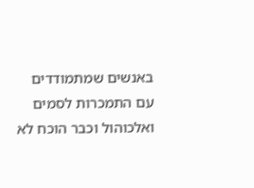באנשים שמתמודדים עם התמכרות לסמים ואלכוהול וכבר הוכח לא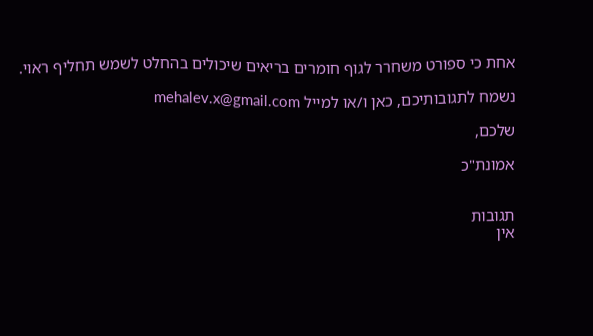אחת כי ספורט משחרר לגוף חומרים בריאים שיכולים בהחלט לשמש תחליף ראוי.

נשמח לתגובותיכם, כאן ו/או למייל mehalev.x@gmail.com

שלכם,

אמונת"כ


תגובות
אין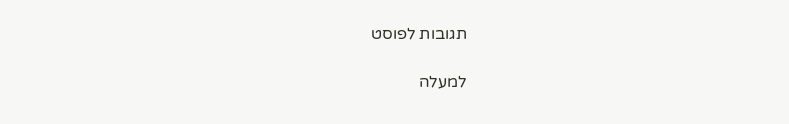תגובות לפוסט

למעלה